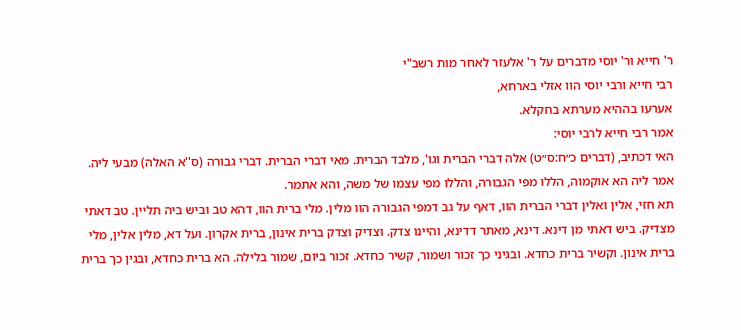ר' חייא ור' יוסי מדברים על ר' אלעזר לאחר מות רשב"י
רבי חייא ורבי יוסי הוו אזלי בארחא,
אערעו בההיא מערתא בחקלא.
אמר רבי חייא לרבי יוסי:
האי דכתיב, (דברים כ״ח:ס״ט) אלה דברי הברית וגו', מלבד הברית. מאי דברי הברית. דברי גבורה (ס''א האלה) מבעי ליה. אמר ליה הא אוקמוה, הללו מפי הגבורה, והללו מפי עצמו של משה, והא אתמר.
תא חזי, אלין ואלין דברי הברית הוו, דאף על גב דמפי הגבורה הוו מלין. מלי ברית הוו, דהא טב וביש ביה תליין. טב דאתי מצדיק. ביש דאתי מן דינא. דינא, מאתר דדינא, והיינו צדק. וצדיק וצדק ברית אינון, ברית אקרון. ועל דא, מלין אלין, מלי ברית אינון. וקשיר ברית כחדא. ובגיני כך זכור ושמור, קשיר כחדא. זכור ביום, שמור בלילה. הא ברית כחדא, ובגין כך ברית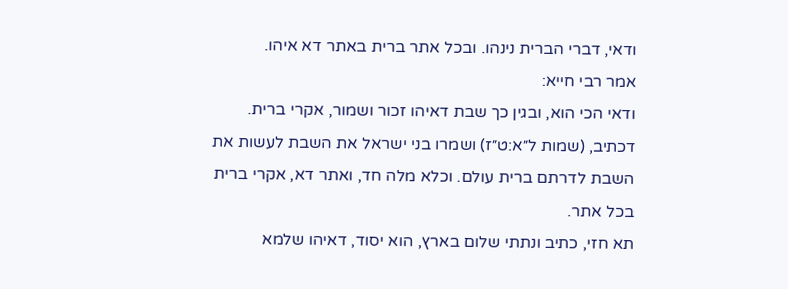ודאי, דברי הברית נינהו. ובכל אתר ברית באתר דא איהו.
אמר רבי חייא:
ודאי הכי הוא, ובגין כך שבת דאיהו זכור ושמור, אקרי ברית. דכתיב, (שמות ל״א:ט״ז) ושמרו בני ישראל את השבת לעשות את השבת לדרתם ברית עולם. וכלא מלה חד, ואתר דא, אקרי ברית בכל אתר.
תא חזי, כתיב ונתתי שלום בארץ, הוא יסוד, דאיהו שלמא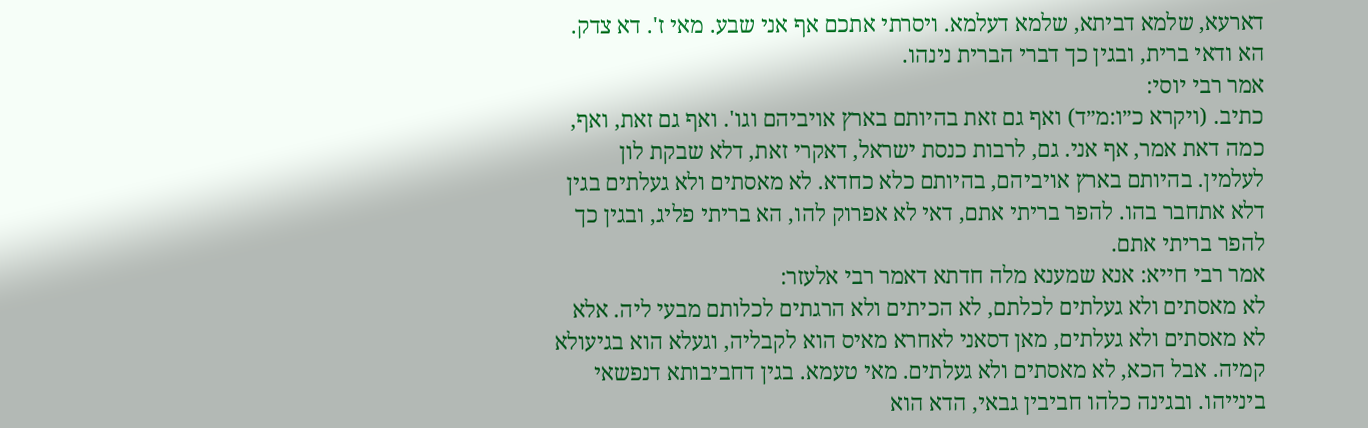דארעא, שלמא דביתא, שלמא דעלמא. ויסרתי אתכם אף אני שבע. מאי ז'. דא צדק. הא ודאי ברית, ובגין כך דברי הברית נינהו.
אמר רבי יוסי:
כתיב. (ויקרא כ״ו:מ״ד) ואף גם זאת בהיותם בארץ אויביהם וגו'. ואף גם זאת, ואף, כמה דאת אמר, אף אני. גם, לרבות כנסת ישראל, דאקרי זאת, דלא שבקת לון לעלמין. בהיותם בארץ אויביהם, בהיותם כלא כחדא. לא מאסתים ולא געלתים בגין דלא אתחבר בהו. להפר בריתי אתם, דאי לא אפרוק להו, הא בריתי פליג, ובגין כך להפר בריתי אתם.
אמר רבי חייא: אנא שמענא מלה חדתא דאמר רבי אלעזר:
לא מאסתים ולא געלתים לכלתם, לא הכיתים ולא הרגתים לכלותם מבעי ליה. אלא לא מאסתים ולא געלתים, מאן דסאני לאחרא מאיס הוא לקבליה, וגעלא הוא בגיעולא קמיה. אבל הכא, לא מאסתים ולא געלתים. מאי טעמא. בגין דחביבותא דנפשאי בינייהו. ובגינה כלהו חביבין גבאי, הדא הוא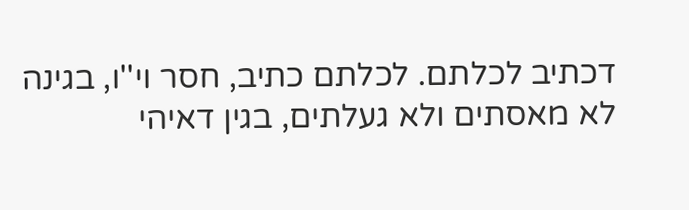דכתיב לכלתם. לכלתם כתיב, חסר וי''ו, בגינה לא מאסתים ולא געלתים, בגין דאיהי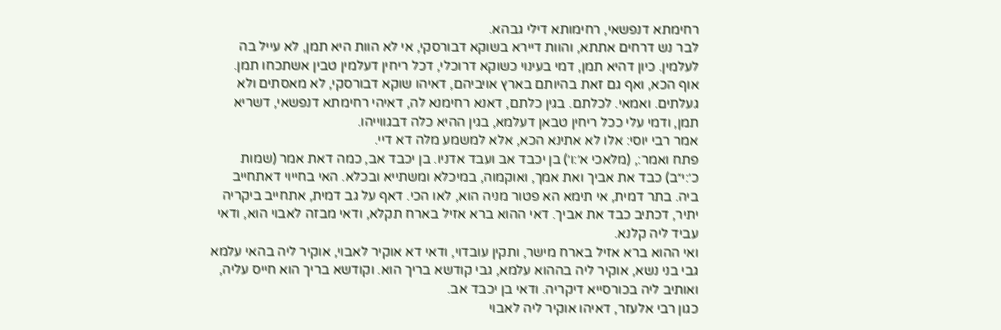רחימתא דנפשאי, רחימותא דילי גבהא.
לבר נש דרחים אתתא, והוות דיירא בשוקא דבורסקי, אי לא הוות היא תמן, לא עייל בה לעלמין. כיון דהיא תמן, דמי בעינוי כשוקא דרוכלי, דכל ריחין דעלמין טבין אשתכחו תמן.
אוף הכא, ואף גם זאת בהיותם בארץ אויביהם, דאיהו שוקא דבורסקי, לא מאסתים ולא געלתים. ואמאי. לכלתם. בגין כלתם, דאנא רחימנא לה, דאיהי רחימתא דנפשאי, דשריא תמן, ודמי עלי ככל ריחין טבאן דעלמא, בגין ההיא כלה דבגווייהו.
אמר רבי יוסי: אלו לא אתינא הכא, אלא למשמע מלה דא דיי.
פתח ואמר:, (מלאכי א׳:ו׳) בן יכבד אב ועבד אדניו. בן יכבד אב, כמה דאת אמר (שמות כ׳:י״ב) כבד את אביך ואת אמך, ואוקמוה, במיכלא ומשתייא ובכלא. האי בחייוי דאתחייב ביה. בתר דמית, אי תימא הא פטור מניה הוא, לאו הכי. דאף על גב דמית, אתחייב ביקריה יתיר, דכתיב כבד את אביך. דאי ההוא ברא אזיל בארח תקלא, ודאי מבזה לאבוי הוא, ודאי עביד ליה קלנא.
ואי ההוא ברא אזיל בארח מישר, ותקין עובדוי, ודאי דא אוקיר לאבוי, אוקיר ליה בהאי עלמא גבי בני נשא, אוקיר ליה בההוא עלמא, גבי קודשא בריך הוא. וקודשא בריך הוא חייס עליה, ואותיב ליה בכורסייא דיקריה. ודאי בן יכבד אב.
כגון רבי אלעזר, דאיהו אוקיר ליה לאבוי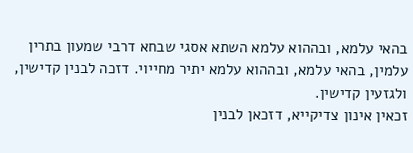בהאי עלמא, ובההוא עלמא השתא אסגי שבחא דרבי שמעון בתרין עלמין, בהאי עלמא, ובההוא עלמא יתיר מחייוי. דזכה לבנין קדישין, ולגזעין קדישין.
זכאין אינון צדיקייא, דזכאן לבנין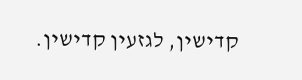קדישין, לגזעין קדישין.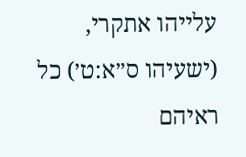עלייהו אתקרי, (ישעיהו ס״א:ט׳) כל ראיהם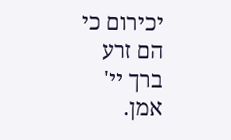יכירום כי הם זרע ברך יי' אמן.